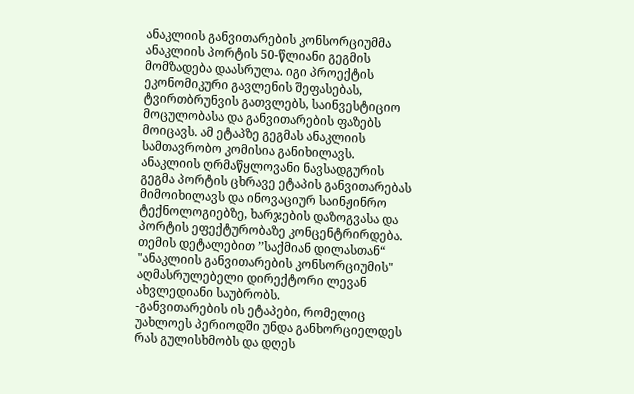ანაკლიის განვითარების კონსორციუმმა ანაკლიის პორტის 50-წლიანი გეგმის მომზადება დაასრულა. იგი პროექტის ეკონომიკური გავლენის შეფასებას, ტვირთბრუნვის გათვლებს, საინვესტიციო მოცულობასა და განვითარების ფაზებს მოიცავს. ამ ეტაპზე გეგმას ანაკლიის სამთავრობო კომისია განიხილავს. ანაკლიის ღრმაწყლოვანი ნავსადგურის გეგმა პორტის ცხრავე ეტაპის განვითარებას მიმოიხილავს და ინოვაციურ საინჟინრო ტექნოლოგიებზე, ხარჯების დაზოგვასა და პორტის ეფექტურობაზე კონცენტრირდება. თემის დეტალებით ’’საქმიან დილასთან“ "ანაკლიის განვითარების კონსორციუმის" აღმასრულებელი დირექტორი ლევან ახვლედიანი საუბრობს.
-განვითარების ის ეტაპები, რომელიც უახლოეს პერიოდში უნდა განხორციელდეს რას გულისხმობს და დღეს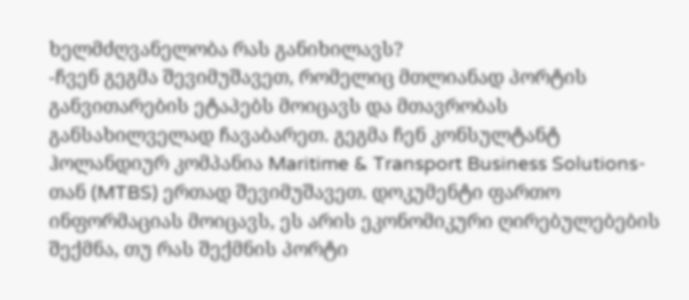ხელმძღვანელობა რას განიხილავს?
-ჩვენ გეგმა შევიმუშავეთ, რომელიც მთლიანად პორტის განვითარების ეტაპებს მოიცავს და მთავრობას განსახილველად ჩავაბარეთ. გეგმა ჩენ კონსულტანტ ჰოლანდიურ კომპანია Maritime & Transport Business Solutions-თან (MTBS) ერთად შევიმუშავეთ. დოკუმენტი ფართო ინფორმაციას მოიცავს, ეს არის ეკონომიკური ღირებულებების შექმნა, თუ რას შექმნის პორტი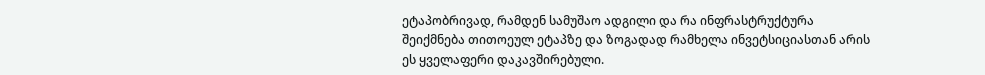ეტაპობრივად, რამდენ სამუშაო ადგილი და რა ინფრასტრუქტურა შეიქმნება თითოეულ ეტაპზე და ზოგადად რამხელა ინვეტსიციასთან არის ეს ყველაფერი დაკავშირებული.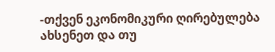-თქვენ ეკონომიკური ღირებულება ახსენეთ და თუ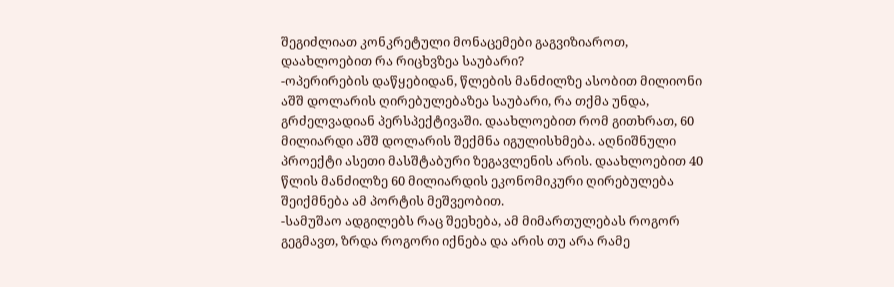შეგიძლიათ კონკრეტული მონაცემები გაგვიზიაროთ, დაახლოებით რა რიცხვზეა საუბარი?
-ოპერირების დაწყებიდან, წლების მანძილზე ასობით მილიონი აშშ დოლარის ღირებულებაზეა საუბარი, რა თქმა უნდა, გრძელვადიან პერსპექტივაში. დაახლოებით რომ გითხრათ, 60 მილიარდი აშშ დოლარის შექმნა იგულისხმება. აღნიშნული პროექტი ასეთი მასშტაბური ზეგავლენის არის. დაახლოებით 40 წლის მანძილზე 60 მილიარდის ეკონომიკური ღირებულება შეიქმნება ამ პორტის მეშვეობით.
-სამუშაო ადგილებს რაც შეეხება, ამ მიმართულებას როგორ გეგმავთ, ზრდა როგორი იქნება და არის თუ არა რამე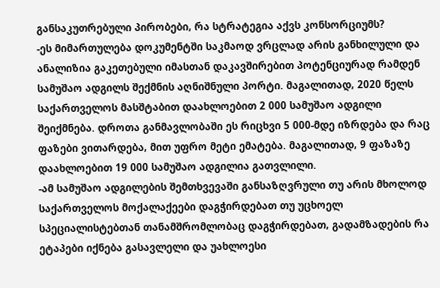განსაკუთრებული პირობები, რა სტრატეგია აქვს კონსორციუმს?
-ეს მიმართულება დოკუმენტში საკმაოდ ვრცლად არის განხილული და ანალიზია გაკეთებული იმასთან დაკავშირებით პოტენციურად რამდენ სამუშაო ადგილს შექმნის აღნიშნული პორტი. მაგალითად, 2020 წელს საქართველოს მასშტაბით დაახლოებით 2 000 სამუშაო ადგილი შეიქმნება. დროთა განმავლობაში ეს რიცხვი 5 000-მდე იზრდება და რაც ფაზები ვითარდება, მით უფრო მეტი ემატება. მაგალითად, 9 ფაზაზე დაახლოებით 19 000 სამუშაო ადგილია გათვლილი.
-ამ სამუშაო ადგილების შემთხვევაში განსაზღვრული თუ არის მხოლოდ საქართველოს მოქალაქეები დაგჭირდებათ თუ უცხოელ სპეციალისტებთან თანამშრომლობაც დაგჭირდებათ, გადამზადების რა ეტაპები იქნება გასავლელი და უახლოესი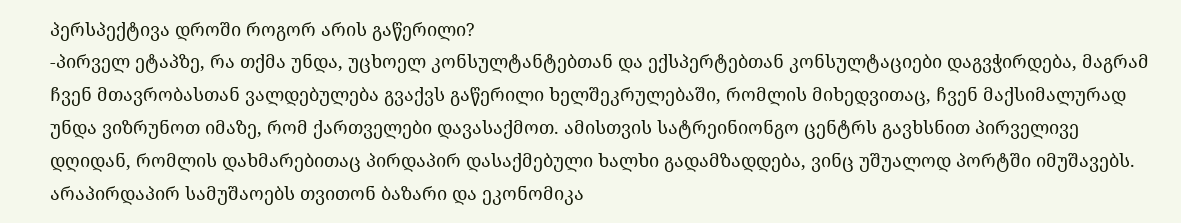პერსპექტივა დროში როგორ არის გაწერილი?
-პირველ ეტაპზე, რა თქმა უნდა, უცხოელ კონსულტანტებთან და ექსპერტებთან კონსულტაციები დაგვჭირდება, მაგრამ ჩვენ მთავრობასთან ვალდებულება გვაქვს გაწერილი ხელშეკრულებაში, რომლის მიხედვითაც, ჩვენ მაქსიმალურად უნდა ვიზრუნოთ იმაზე, რომ ქართველები დავასაქმოთ. ამისთვის სატრეინიონგო ცენტრს გავხსნით პირველივე დღიდან, რომლის დახმარებითაც პირდაპირ დასაქმებული ხალხი გადამზადდება, ვინც უშუალოდ პორტში იმუშავებს. არაპირდაპირ სამუშაოებს თვითონ ბაზარი და ეკონომიკა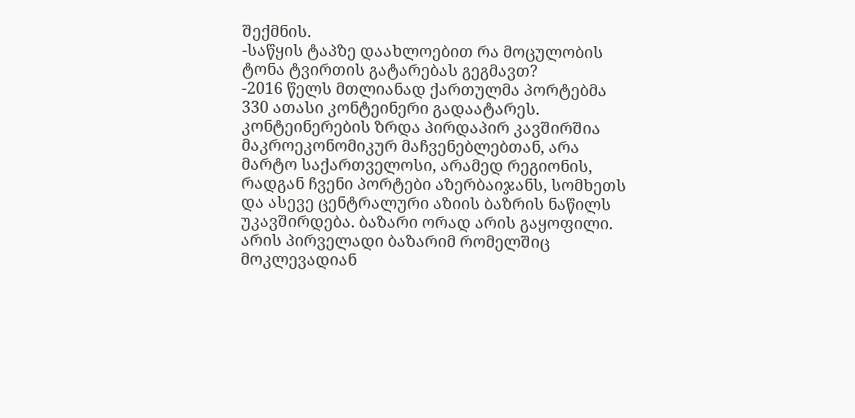შექმნის.
-საწყის ტაპზე დაახლოებით რა მოცულობის ტონა ტვირთის გატარებას გეგმავთ?
-2016 წელს მთლიანად ქართულმა პორტებმა 330 ათასი კონტეინერი გადაატარეს. კონტეინერების ზრდა პირდაპირ კავშირშია მაკროეკონომიკურ მაჩვენებლებთან, არა მარტო საქართველოსი, არამედ რეგიონის, რადგან ჩვენი პორტები აზერბაიჯანს, სომხეთს და ასევე ცენტრალური აზიის ბაზრის ნაწილს უკავშირდება. ბაზარი ორად არის გაყოფილი. არის პირველადი ბაზარიმ რომელშიც მოკლევადიან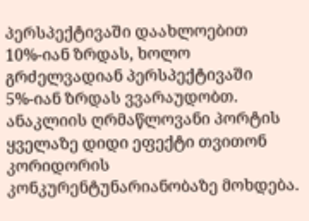პერსპექტივაში დაახლოებით 10%-იან ზრდას, ხოლო გრძელვადიან პერსპექტივაში 5%-იან ზრდას ვვარაუდობთ. ანაკლიის ღრმაწლოვანი პორტის ყველაზე დიდი ეფექტი თვითონ კორიდორის კონკურენტუნარიანობაზე მოხდება.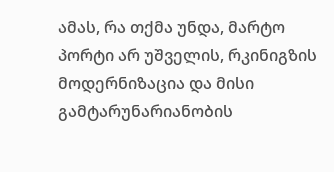ამას, რა თქმა უნდა, მარტო პორტი არ უშველის, რკინიგზის მოდერნიზაცია და მისი გამტარუნარიანობის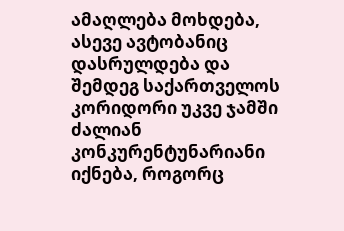ამაღლება მოხდება, ასევე ავტობანიც დასრულდება და შემდეგ საქართველოს კორიდორი უკვე ჯამში ძალიან კონკურენტუნარიანი იქნება, როგორც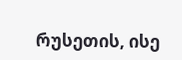რუსეთის, ისე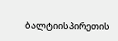ბალტიისპირეთის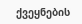ქვეყნების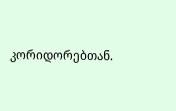კორიდორებთან.